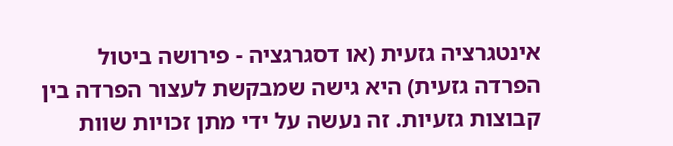אינטגרציה גזעית (או דסגרגציה - פירושה ביטול הפרדה גזעית) היא גישה שמבקשת לעצור הפרדה בין קבוצות גזעיות. זה נעשה על ידי מתן זכויות שוות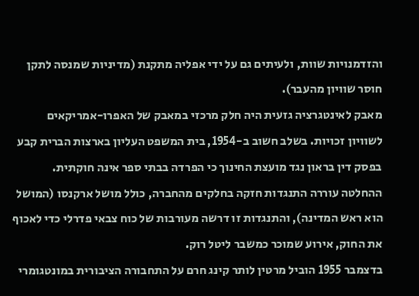והזדמנויות שוות, ולעיתים גם על ידי אפליה מתקנת (מדיניות שמנסה לתקן חוסר שוויון מהעבר).
מאבק לאינטגרציה גזעית היה חלק מרכזי במאבק של האפרו-אמריקאים לשוויון זכויות. בשלב חשוב ב-1954, בית המשפט העליון בארצות הברית קבע בפסק דין בראון נגד מועצת החינוך כי הפרדה בבתי ספר אינה חוקתית. ההחלטה עוררה התנגדות חזקה בחלקים מהחברה, כולל מושל ארקנסו (המושל הוא ראש המדינה), והתנגדות זו דרשה מעורבות של כוח צבאי פדרלי כדי לאכוף את החוק, אירוע שמוכר כמשבר ליטל רוק.
בדצמבר 1955 הוביל מרטין לותר קינג חרם על התחבורה הציבורית במונטגומרי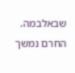שבאלבמה. החרם נמשך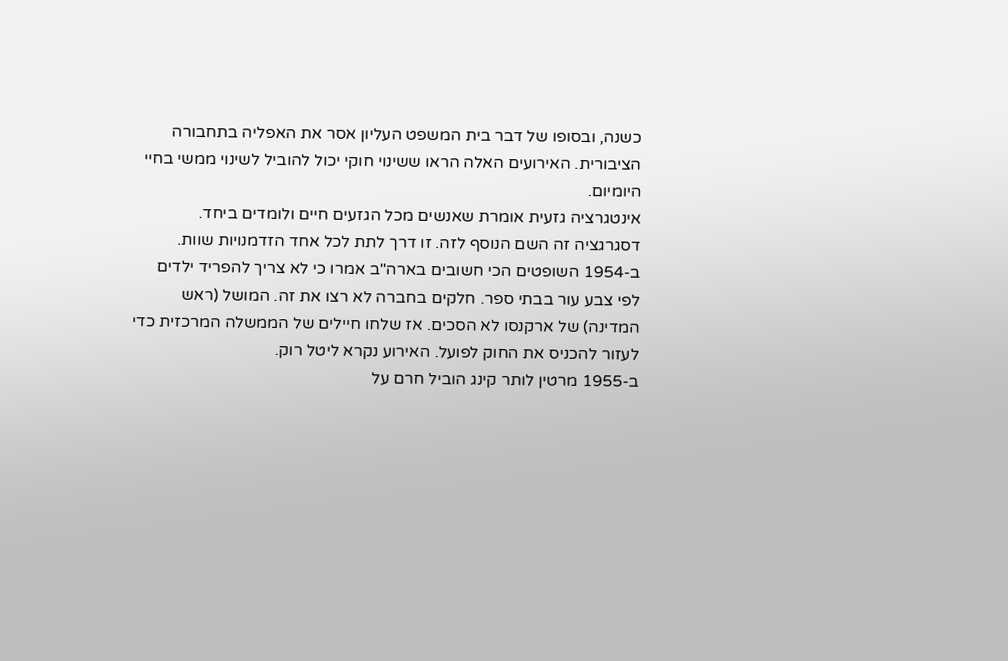כשנה, ובסופו של דבר בית המשפט העליון אסר את האפליה בתחבורה הציבורית. האירועים האלה הראו ששינוי חוקי יכול להוביל לשינוי ממשי בחיי היומיום.
אינטגרציה גזעית אומרת שאנשים מכל הגזעים חיים ולומדים ביחד. דסגרגציה זה השם הנוסף לזה. זו דרך לתת לכל אחד הזדמנויות שוות.
ב-1954 השופטים הכי חשובים בארה"ב אמרו כי לא צריך להפריד ילדים לפי צבע עור בבתי ספר. חלקים בחברה לא רצו את זה. המושל (ראש המדינה) של ארקנסו לא הסכים. אז שלחו חיילים של הממשלה המרכזית כדי לעזור להכניס את החוק לפועל. האירוע נקרא ליטל רוק.
ב-1955 מרטין לותר קינג הוביל חרם על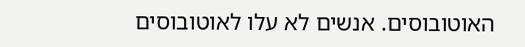האוטובוסים. אנשים לא עלו לאוטובוסים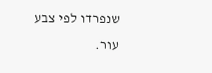שנפרדו לפי צבע עור.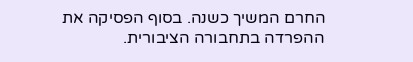החרם המשיך כשנה. בסוף הפסיקה את ההפרדה בתחבורה הציבורית.